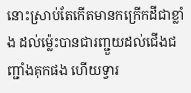នោះស្រាប់តែកើតមានកក្រើកដីជាខ្លាំង ដល់ម៉្លេះបានជារញ្ជួយដល់ជើងជញ្ជាំងគុកផង ហើយទ្វារ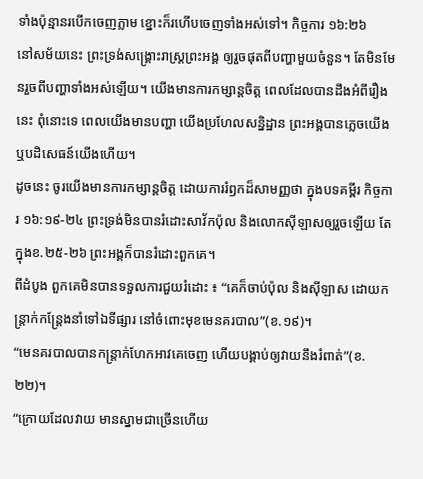ទាំងប៉ុន្មានរបើកចេញភ្លាម ខ្នោះក៏រហើបចេញទាំងអស់ទៅ។ កិច្ចការ ១៦:២៦
នៅសម័យនេះ ព្រះទ្រង់សង្គ្រោះរាស្ត្រព្រះអង្គ ឲ្យរួចផុតពីបញ្ហាមួយចំនួន។ តែមិនមែនរួចពីបញ្ហាទាំងអស់ឡើយ។ យើងមានការកម្សាន្តចិត្ត ពេលដែលបានដឹងអំពីរឿងនេះ ពុំនោះទេ ពេលយើងមានបញ្ហា យើងប្រហែលសន្និដ្ឋាន ព្រះអង្គបានភ្លេចយើង ឬបដិសេធន៍យើងហើយ។
ដូចនេះ ចូរយើងមានការកម្សាន្តចិត្ត ដោយការរំឭកដ៏សាមញ្ញថា ក្នុងបទគម្ពីរ កិច្ចការ ១៦:១៩-២៤ ព្រះទ្រង់មិនបានរំដោះសាវ័កប៉ុល និងលោកស៊ីឡាសឲ្យរួចឡើយ តែក្នុងខ.២៥-២៦ ព្រះអង្គក៏បានរំដោះពួកគេ។
ពីដំបូង ពួកគេមិនបានទទួលការជួយរំដោះ ៖ “គេក៏ចាប់ប៉ុល និងស៊ីឡាស ដោយកន្ត្រាក់កន្ត្រែងនាំទៅឯទីផ្សារ នៅចំពោះមុខមេនគរបាល”(ខ.១៩)។
“មេនគរបាលបានកន្ត្រាក់ហែកអាវគេចេញ ហើយបង្គាប់ឲ្យវាយនឹងរំពាត់”(ខ.២២)។
“ក្រោយដែលវាយ មានស្នាមជាច្រើនហើយ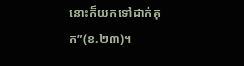នោះក៏យកទៅដាក់គុក”(ខ.២៣)។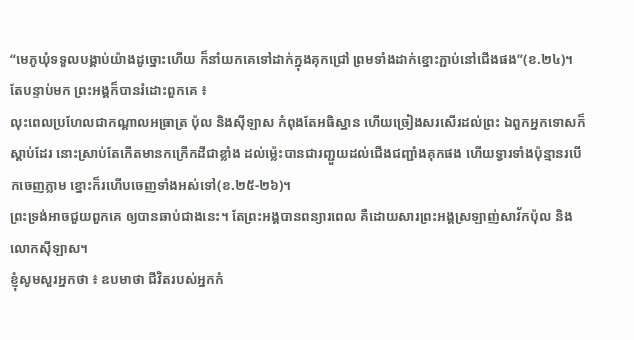“មេភូឃុំទទួលបង្គាប់យ៉ាងដូច្នោះហើយ ក៏នាំយកគេទៅដាក់ក្នុងគុកជ្រៅ ព្រមទាំងដាក់ខ្នោះភ្ជាប់នៅជើងផង”(ខ.២៤)។
តែបន្ទាប់មក ព្រះអង្គក៏បានរំដោះពួកគេ ៖
លុះពេលប្រហែលជាកណ្តាលអធ្រាត្រ ប៉ុល និងស៊ីឡាស កំពុងតែអធិស្ឋាន ហើយច្រៀងសរសើរដល់ព្រះ ឯពួកអ្នកទោសក៏ស្តាប់ដែរ នោះស្រាប់តែកើតមានកក្រើកដីជាខ្លាំង ដល់ម៉្លេះបានជារញ្ជួយដល់ជើងជញ្ជាំងគុកផង ហើយទ្វារទាំងប៉ុន្មានរបើកចេញភ្លាម ខ្នោះក៏រហើបចេញទាំងអស់ទៅ(ខ.២៥-២៦)។
ព្រះទ្រង់អាចជួយពួកគេ ឲ្យបានឆាប់ជាងនេះ។ តែព្រះអង្គបានពន្យារពេល គឺដោយសារព្រះអង្គស្រឡាញ់សាវ័កប៉ុល និងលោកស៊ីឡាស។
ខ្ញុំសូមសួរអ្នកថា ៖ ឧបមាថា ជីវិតរបស់អ្នកកំ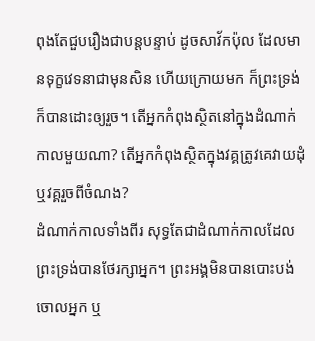ពុងតែជួបរឿងជាបន្តបន្ទាប់ ដូចសាវ័កប៉ុល ដែលមានទុក្ខវេទនាជាមុនសិន ហើយក្រោយមក ក៏ព្រះទ្រង់ក៏បានដោះឲ្យរួច។ តើអ្នកកំពុងស្ថិតនៅក្នុងដំណាក់កាលមួយណា? តើអ្នកកំពុងស្ថិតក្នុងវគ្គត្រូវគេវាយដុំ ឬវគ្គរួចពីចំណង?
ដំណាក់កាលទាំងពីរ សុទ្ធតែជាដំណាក់កាលដែលព្រះទ្រង់បានថែរក្សាអ្នក។ ព្រះអង្គមិនបានបោះបង់ចោលអ្នក ឬ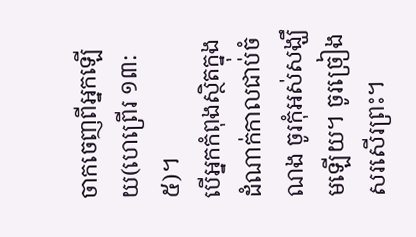ចាកចេញពីអ្នកឡើយ(ហេព្រើរ ១៣:៥)។
បើអ្នកកំពុងស្ថិតក្នុងដំណាក់កាលជាប់ចំណង ចូរកុំអស់សង្ឃឹមឡើយ។ ចូរច្រៀងសរសើរព្រះ។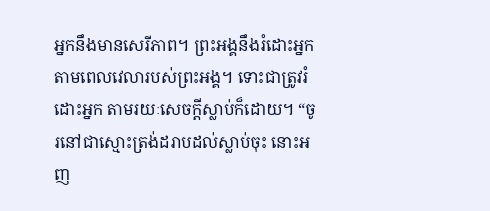អ្នកនឹងមានសេរីភាព។ ព្រះអង្គនឹងរំដោះអ្នក តាមពេលវេលារបស់ព្រះអង្គ។ ទោះជាត្រូវរំដោះអ្នក តាមរយៈសេចក្តីស្លាប់ក៏ដោយ។ “ចូរនៅជាស្មោះត្រង់ដរាបដល់ស្លាប់ចុះ នោះអញ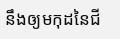នឹងឲ្យមកុដនៃជី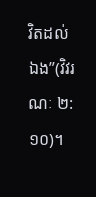វិតដល់ឯង”(វិវរណៈ ២:១០)។